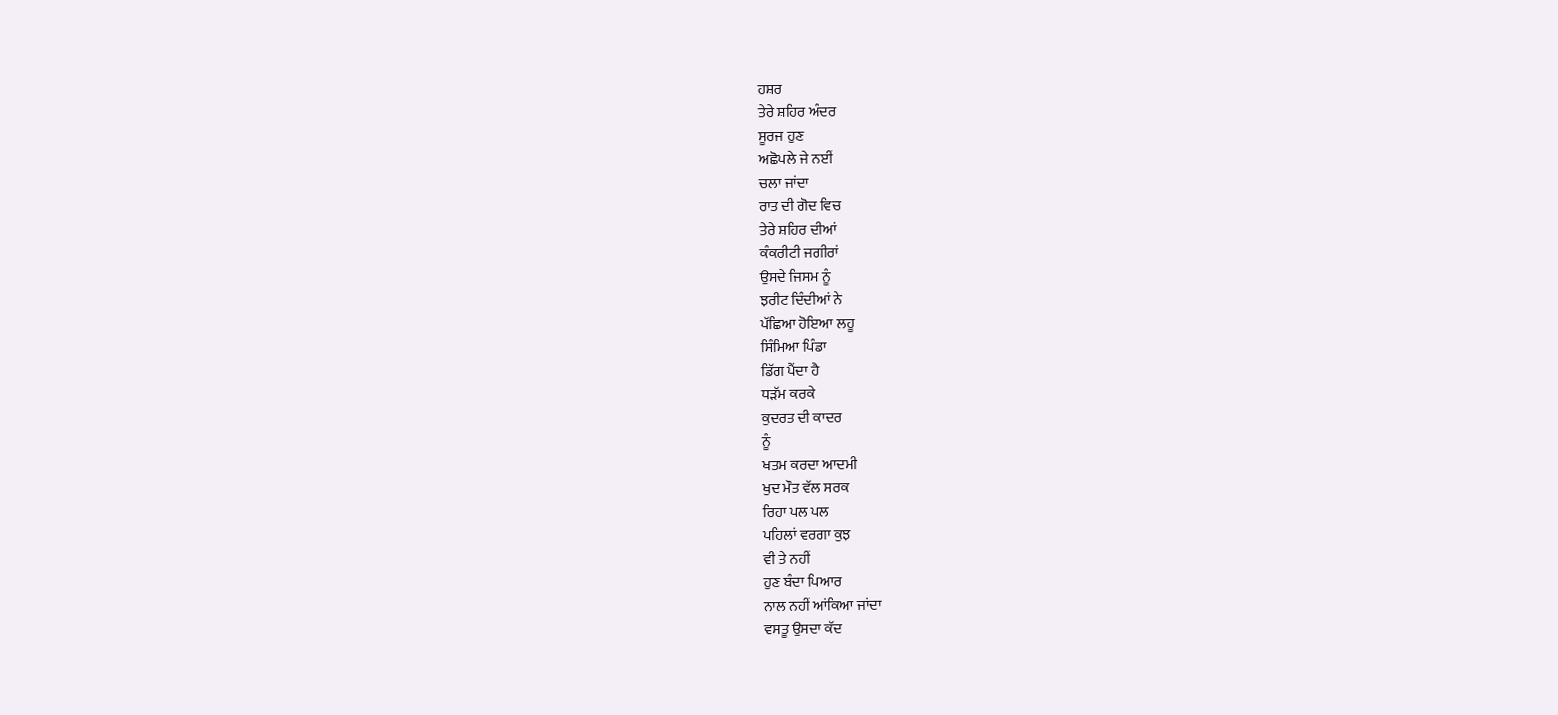ਹਸ਼ਰ
ਤੇਰੇ ਸ਼ਹਿਰ ਅੰਦਰ
ਸੂਰਜ ਹੁਣ
ਅਛੋਪਲੇ ਜੇ ਨਈਂ
ਚਲਾ ਜਾਂਦਾ
ਰਾਤ ਦੀ ਗੋਦ ਵਿਚ
ਤੇਰੇ ਸ਼ਹਿਰ ਦੀਆਂ
ਕੰਕਰੀਟੀ ਜਗੀਰਾਂ
ਉਸਦੇ ਜਿਸਮ ਨੂੰ
ਝਰੀਟ ਦਿੰਦੀਆਂ ਨੇ
ਪੱਛਿਆ ਹੋਇਆ ਲਹੂ
ਸਿੰਮਿਆ ਪਿੰਡਾ
ਡਿੱਗ ਪੈਂਦਾ ਹੈ
ਧੜੱਮ ਕਰਕੇ
ਕੁਦਰਤ ਦੀ ਕਾਦਰ
ਨੂੰ
ਖਤਮ ਕਰਦਾ ਆਦਮੀ
ਖੁਦ ਮੌਤ ਵੱਲ ਸਰਕ
ਰਿਹਾ ਪਲ ਪਲ
ਪਹਿਲਾਂ ਵਰਗਾ ਕੁਝ
ਵੀ ਤੇ ਨਹੀਂ
ਹੁਣ ਬੰਦਾ ਪਿਆਰ
ਨਾਲ ਨਹੀਂ ਆਂਕਿਆ ਜਾਂਦਾ
ਵਸਤੂ ਉਸਦਾ ਕੱਦ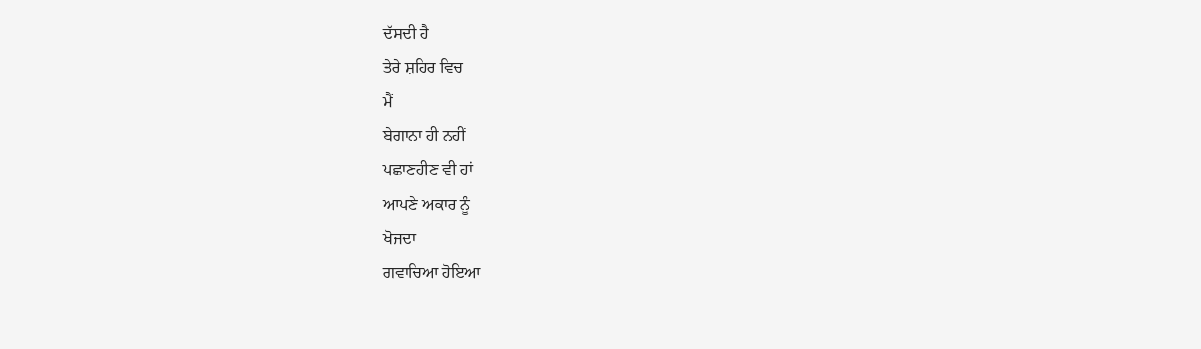ਦੱਸਦੀ ਹੈ
ਤੇਰੇ ਸ਼ਹਿਰ ਵਿਚ
ਮੈਂ
ਬੇਗਾਨਾ ਹੀ ਨਹੀਂ
ਪਛਾਣਹੀਣ ਵੀ ਹਾਂ
ਆਪਣੇ ਅਕਾਰ ਨੂੰ
ਖੋਜਦਾ
ਗਵਾਚਿਆ ਹੋਇਆ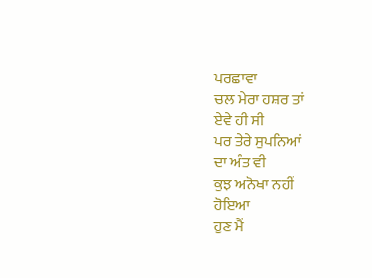ਪਰਛਾਵਾ
ਚਲ ਮੇਰਾ ਹਸ਼ਰ ਤਾਂ
ਏਵੇ ਹੀ ਸੀ
ਪਰ ਤੇਰੇ ਸੁਪਨਿਆਂ
ਦਾ ਅੰਤ ਵੀ
ਕੁਝ ਅਨੋਖਾ ਨਹੀਂ
ਹੋਇਆ
ਹੁਣ ਮੈਂ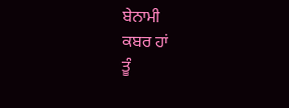ਬੇਨਾਮੀ
ਕਬਰ ਹਾਂ
ਤੂੰ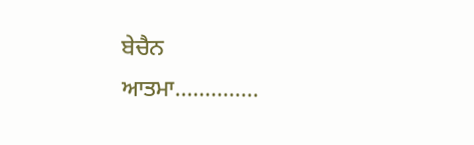ਬੇਚੈਨ
ਆਤਮਾ..............